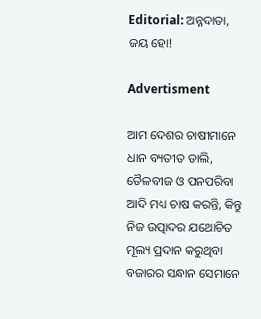Editorial: ଅନ୍ନଦାତା, ଜୟ ହୋ!

Advertisment

ଆମ ଦେଶର ଚାଷୀମାନେ ଧାନ ବ୍ୟତୀତ ଡାଲି, ତୈଳବୀଜ ଓ ପନପରିବା ଆଦି ମଧ୍ୟ ଚାଷ କରନ୍ତି, କିନ୍ତୁ ନିଜ ଉତ୍ପାଦର ଯଥୋଚିତ ମୂଲ୍ୟ ପ୍ରଦାନ କରୁଥିବା ବଜାରର ସନ୍ଧାନ ସେମାନେ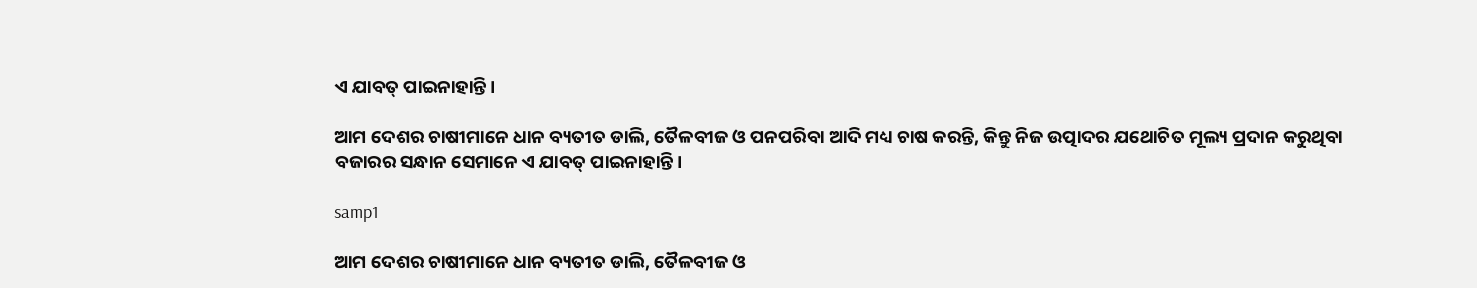ଏ ଯାବତ୍‌ ପାଇନାହାନ୍ତି।

ଆମ ଦେଶର ଚାଷୀମାନେ ଧାନ ବ୍ୟତୀତ ଡାଲି, ତୈଳବୀଜ ଓ ପନପରିବା ଆଦି ମଧ୍ୟ ଚାଷ କରନ୍ତି, କିନ୍ତୁ ନିଜ ଉତ୍ପାଦର ଯଥୋଚିତ ମୂଲ୍ୟ ପ୍ରଦାନ କରୁଥିବା ବଜାରର ସନ୍ଧାନ ସେମାନେ ଏ ଯାବତ୍‌ ପାଇନାହାନ୍ତି।

samp1

ଆମ ଦେଶର ଚାଷୀମାନେ ଧାନ ବ୍ୟତୀତ ଡାଲି, ତୈଳବୀଜ ଓ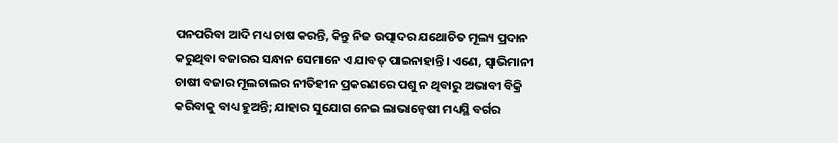ପନପରିବା ଆଦି ମଧ୍ୟ ଚାଷ କରନ୍ତି, କିନ୍ତୁ ନିଜ ଉତ୍ପାଦର ଯଥୋଚିତ ମୂଲ୍ୟ ପ୍ରଦାନ କରୁଥିବା ବଜାରର ସନ୍ଧାନ ସେମାନେ ଏ ଯାବତ୍‌ ପାଇନାହାନ୍ତି। ଏଣେ, ସ୍ବାଭିମାନୀ ଚାଷୀ ବଜାର ମୂଲଚାଲର ନୀତିହୀନ ପ୍ରକରଣରେ ପଶୁ ନ ଥିବାରୁ ଅଭାବୀ ବିକ୍ରି କରିବାକୁ ବାଧ୍ୟ ହୁଅନ୍ତି; ଯାହାର ସୁଯୋଗ ନେଇ ଲାଭାନ୍ବେଷୀ ମଧ୍ୟସ୍ଥି ବର୍ଗର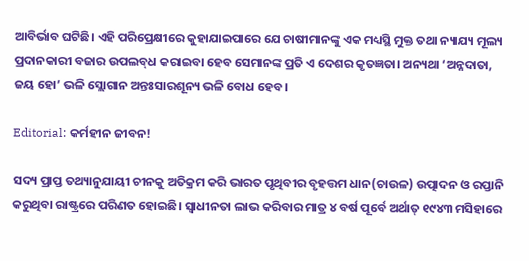ଆବିର୍ଭାବ ଘଟିଛି। ଏହି ପରିପ୍ରେକ୍ଷୀରେ କୁହାଯାଇପାରେ ଯେ ଚାଷୀମାନଙ୍କୁ ଏକ ମଧ୍ୟସ୍ଥି ମୁକ୍ତ ତଥା ନ୍ୟାଯ୍ୟ ମୂଲ୍ୟ ପ୍ରଦାନକାରୀ ବଜାର ଉପଲବ୍‌ଧ କରାଇବା ହେବ ସେମାନଙ୍କ ପ୍ରତି ଏ ଦେଶର କୃତଜ୍ଞତା। ଅନ୍ୟଥା ‘ଅନ୍ନଦାତା, ଜୟ ହୋ’ ଭଳି ସ୍ଲୋଗାନ ଅନ୍ତଃସାରଶୂନ୍ୟ ଭଳି ବୋଧ ହେବ।

Editorial: କର୍ମହୀନ ଜୀବନ!

ସଦ୍ୟ ପ୍ରାପ୍ତ ତଥ୍ୟାନୁଯାୟୀ ଚୀନକୁ ଅତିକ୍ରମ କରି ଭାରତ ପୃଥିବୀର ବୃହତ୍ତମ ଧାନ(ଚାଉଳ) ଉତ୍ପାଦନ ଓ ରପ୍ତାନି କରୁଥିବା ରାଷ୍ଟ୍ରରେ ପରିଣତ ହୋଇଛି। ସ୍ବାଧୀନତା ଲାଭ କରିବାର ମାତ୍ର ୪ ବର୍ଷ ପୂର୍ବେ ଅର୍ଥାତ୍‌ ୧୯୪୩ ମସିହାରେ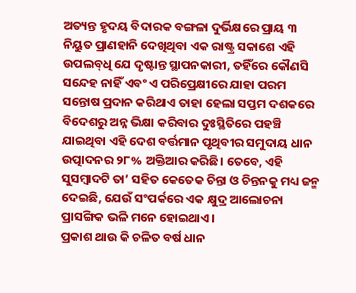ଅତ୍ୟନ୍ତ ହୃଦୟ ବିଦାରକ ବଙ୍ଗଳା ଦୁର୍ଭିକ୍ଷରେ ପ୍ରାୟ ୩ ନିୟୁତ ପ୍ରାଣହାନି ଦେଖିଥିବା ଏକ ରାଷ୍ଟ୍ର ସକାଶେ ଏହି ଉପଲବ୍‌ଧି ଯେ ଦୃଷ୍ଟାନ୍ତ ସ୍ଥାପନକାରୀ, ତହିଁରେ କୌଣସି ସନ୍ଦେହ ନାହିଁ ଏବଂ ଏ ପରିପ୍ରେକ୍ଷୀରେ ଯାହା ପରମ ସନ୍ତୋଷ ପ୍ରଦାନ କରିଥାଏ ତାହା ହେଲା ସପ୍ତମ ଦଶକରେ ବିଦେଶରୁ ଅନ୍ନ ଭିକ୍ଷା କରିବାର ଦୁଃସ୍ଥିତିରେ ପହଞ୍ଚି ଯାଇଥିବା ଏହି ଦେଶ ବର୍ତ୍ତମାନ ପୃଥିବୀର ସମୁଦାୟ ଧାନ ଉତ୍ପାଦନର ୨୮% ଅକ୍ତିଆର କରିଛି। ତେବେ, ଏହି ସୁସମ୍ବାଦଟି ତା’ ସହିତ କେତେକ ଚିନ୍ତା ଓ ଚିନ୍ତନକୁ ମଧ୍ୟ ଜନ୍ମ ଦେଇଛି, ଯେଉଁ ସଂପର୍କରେ ଏକ କ୍ଷୁଦ୍ର ଆଲୋଚନା ପ୍ରାସଙ୍ଗିକ ଭଳି ମନେ ହୋଇଥାଏ।
ପ୍ରକାଶ ଥାଉ କି ଚଳିତ ବର୍ଷ ଧାନ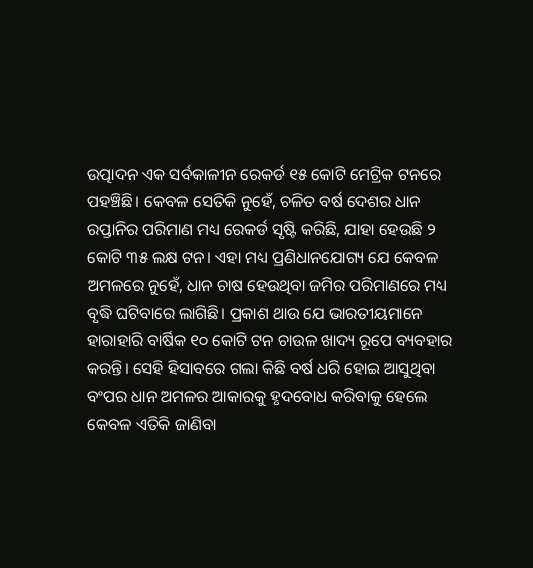ଉତ୍ପାଦନ ଏକ ସର୍ବକାଳୀନ ରେକର୍ଡ ୧୫ କୋଟି ମେଟ୍ରିକ ଟନରେ ପହଞ୍ଚିଛି। କେବଳ ସେତିକି ନୁହେଁ, ଚଳିତ ବର୍ଷ ଦେଶର ଧାନ ରପ୍ତାନିର ପରିମାଣ ମଧ୍ୟ ରେକର୍ଡ ସୃଷ୍ଟି କରିଛି, ଯାହା ହେଉଛି ୨ କୋଟି ୩୫ ଲକ୍ଷ ଟନ। ଏହା ମଧ୍ୟ ପ୍ରଣିଧାନଯୋଗ୍ୟ ଯେ କେବଳ ଅମଳରେ ନୁହେଁ, ଧାନ ଚାଷ ହେଉଥିବା ଜମିର ପରିମାଣରେ ମଧ୍ୟ ବୃଦ୍ଧି ଘଟିବାରେ ଲାଗିଛି। ପ୍ରକାଶ ଥାଉ ଯେ ଭାରତୀୟମାନେ ହାରାହାରି ବାର୍ଷିକ ୧୦ କୋଟି ଟନ ଚାଉଳ ଖାଦ୍ୟ ରୂପେ ବ୍ୟବହାର କରନ୍ତି। ‌ସେହି ହିସାବରେ ଗଲା କିଛି ବର୍ଷ ଧରି ହୋଇ ଆସୁଥିବା ବଂପର ଧାନ ଅମଳର ଆକାରକୁ ହୃଦବୋଧ କରିବାକୁ ହେଲେ କେବଳ ଏତିକି ଜାଣିବା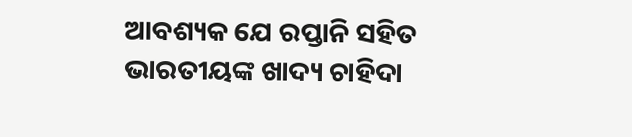ଆବଶ୍ୟକ ଯେ ରପ୍ତାନି ସହିତ ଭାରତୀୟଙ୍କ ଖାଦ୍ୟ ଚାହିଦା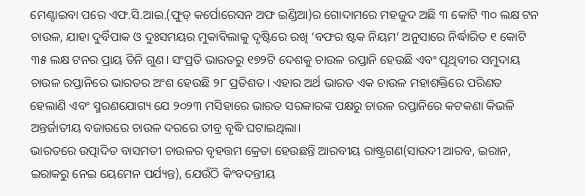ମେଣ୍ଟାଇବା ପରେ ଏଫ.ସି.ଆଇ.(ଫୁଡ୍‌ କର୍ପୋରେସନ ଅଫ ଇଣ୍ଡିଆ)ର ଗୋଦାମରେ ମହଜୁଦ ଅଛି ୩ କୋଟି ୩୦ ଲକ୍ଷ ଟନ ଚାଉଳ, ଯାହା ଦୁର୍ବିପାକ ଓ ଦୁଃସମୟର ମୁକାବିଲାକୁ ଦୃଷ୍ଟିରେ ରଖି ‘ବଫର ଷ୍ଟକ ନିୟମ’ ଅନୁସାରେ ନିର୍ଦ୍ଧାରିତ ୧ କୋଟି ୩୫ ଲକ୍ଷ ଟନର ପ୍ରାୟ ତିନି ଗୁଣ। ସଂପ୍ରତି ଭାରତରୁ ୧୭୨ଟି ଦେଶକୁ ଚାଉଳ ରପ୍ତାନି ହେଉଛି ଏବଂ ପୃଥିବୀର ସମୁଦାୟ ଚାଉଳ ରପ୍ତାନିରେ ଭାରତର ଅଂଶ ହେଉଛି ୨୮ ପ୍ରତିଶତ। ଏହାର ଅର୍ଥ ଭାରତ ଏକ ଚାଉଳ ମହାଶକ୍ତିରେ ପରିଣତ ହେଲାଣି ଏବଂ ସ୍ମରଣଯୋଗ୍ୟ ଯେ ୨୦୨୩ ମସିହାରେ ଭାରତ ସରକାରଙ୍କ ପକ୍ଷରୁ ଚାଉଳ ରପ୍ତାନିରେ କଟକଣା କିଭଳି ଅନ୍ତର୍ଜାତୀୟ ବଜାରରେ ଚାଉଳ ଦରରେ ତୀବ୍ର ବୃଦ୍ଧି ଘଟାଇଥିଲା।
ଭାରତରେ ଉତ୍ପାଦିତ ବାସମତୀ ଚାଉଳର ବୃହତ୍ତମ କ୍ରେତା ହେଉଛନ୍ତି ଆରବୀୟ ରାଷ୍ଟ୍ରଗଣ(ସାଉଦୀ ଆରବ, ଇରାନ, ଇରାକରୁ ନେଇ ୟେମେନ ପର୍ଯ୍ୟନ୍ତ), ଯେଉଁଠି କିଂବଦନ୍ତୀୟ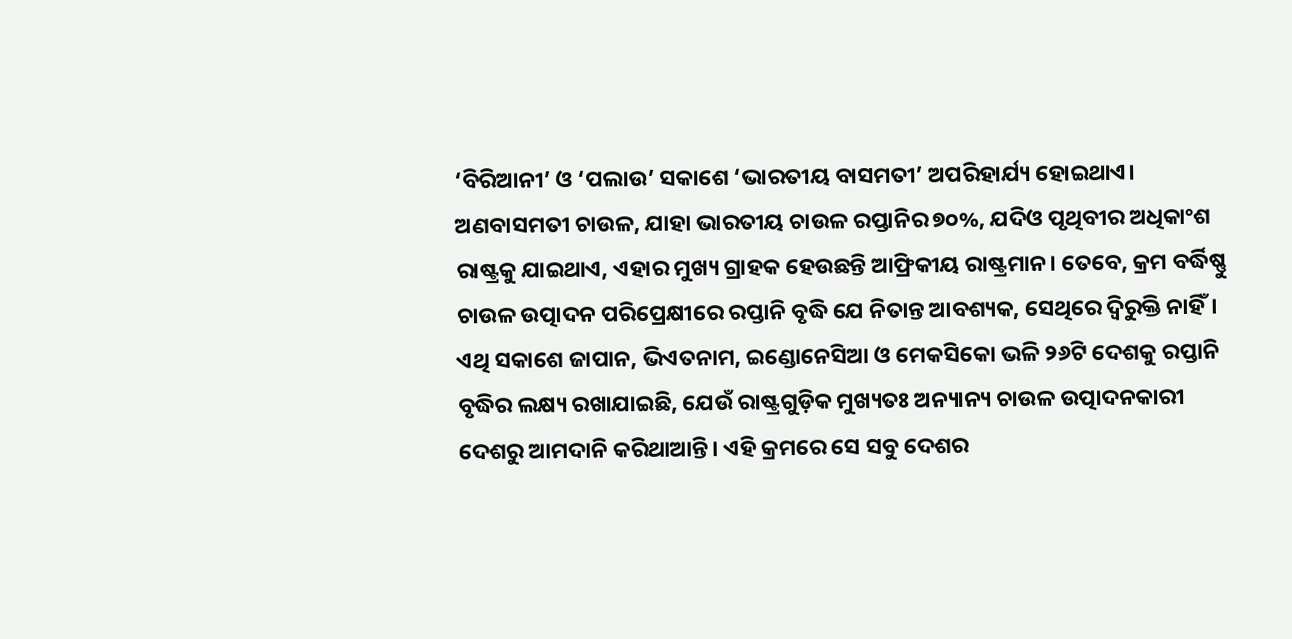‘ବିରିଆନୀ’ ଓ ‘ପଲାଉ’ ସକାଶେ ‘ଭାରତୀୟ ବାସମତୀ’ ଅପରିହାର୍ଯ୍ୟ ହୋଇଥାଏ। ଅଣବାସମତୀ ଚାଉଳ, ଯାହା ଭାରତୀୟ ଚାଉଳ ରପ୍ତାନିର ୭୦%, ଯଦିଓ ପୃଥିବୀର ଅଧିକାଂଶ ରାଷ୍ଟ୍ରକୁ ଯାଇଥାଏ, ଏହାର ମୁଖ୍ୟ ଗ୍ରାହକ ହେଉଛନ୍ତି ଆଫ୍ରିକୀୟ ରାଷ୍ଟ୍ରମାନ। ତେବେ, କ୍ରମ ବର୍ଦ୍ଧିଷ୍ଣୁ ଚାଉଳ ଉତ୍ପାଦନ ପରିପ୍ରେକ୍ଷୀରେ ରପ୍ତାନି ବୃଦ୍ଧି ଯେ ନିତାନ୍ତ ଆବଶ୍ୟକ, ସେଥିରେ ଦ୍ବିରୁକ୍ତି ନାହିଁ। ଏଥି ସକାଶେ ଜାପାନ, ଭିଏତନାମ, ଇଣ୍ଡୋନେସିଆ ଓ ମେକସିକୋ ଭଳି ୨୬ଟି ଦେଶକୁ ରପ୍ତାନି ବୃଦ୍ଧିର ଲକ୍ଷ୍ୟ ରଖାଯାଇଛି, ଯେଉଁ ରାଷ୍ଟ୍ରଗୁଡ଼ିକ ମୁଖ୍ୟତଃ ଅନ୍ୟାନ୍ୟ ଚାଉଳ ଉତ୍ପାଦନକାରୀ ଦେଶରୁ ଆମଦାନି କରିଥାଆନ୍ତି। ଏହି କ୍ରମରେ ସେ ସବୁ ଦେଶର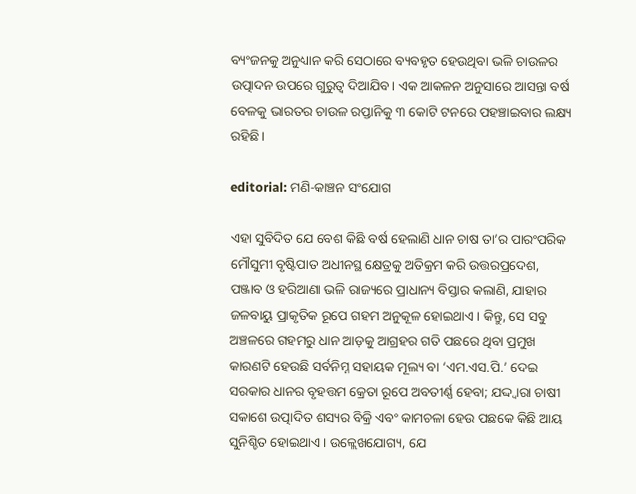ବ୍ୟଂଜନକୁ ଅନୁଧ୍ୟାନ କରି ସେଠାରେ ବ୍ୟବହୃତ ହେଉଥିବା ଭଳି ଚାଉଳର ଉତ୍ପାଦନ ଉପରେ ଗୁରୁତ୍ବ ଦିଆଯିବ। ଏକ ଆକଳନ ଅନୁସାରେ ଆସନ୍ତା ବର୍ଷ ବେଳକୁ ଭାରତର ଚାଉଳ ରପ୍ତାନିକୁ ୩ କୋଟି ଟନରେ ପହଞ୍ଚାଇବାର ଲକ୍ଷ୍ୟ ରହିଛି।

editorial: ମଣି-କାଞ୍ଚନ ସଂଯୋଗ

ଏହା ସୁବିଦିତ ଯେ ବେଶ କିଛି ବର୍ଷ ହେଲାଣି ଧାନ ଚାଷ ତା’ର ପାରଂପରିକ ମୌସୁମୀ ବୃଷ୍ଟିପାତ ଅଧୀନସ୍ଥ କ୍ଷେତ୍ରକୁ ଅତିକ୍ରମ କରି ଉତ୍ତରପ୍ରଦେଶ, ପଞ୍ଜାବ ଓ ହରିଆଣା ଭଳି ରାଜ୍ୟରେ ପ୍ରାଧାନ୍ୟ ବିସ୍ତାର କଲାଣି, ଯାହାର ଜଳବାୟୁ ପ୍ରାକୃତିକ ରୂପେ ଗହମ ଅନୁକୂଳ ହୋଇଥାଏ। କିନ୍ତୁ, ସେ ସବୁ ଅଞ୍ଚଳରେ ଗହମରୁ ଧାନ ଆଡ଼କୁ ଆଗ୍ରହର ଗତି ପଛରେ ଥିବା ପ୍ରମୁଖ କାରଣଟି ହେଉଛି ସର୍ବନିମ୍ନ ସହାୟକ ମୂଲ୍ୟ ବା ‘ଏମ.ଏସ.ପି.’ ଦେଇ ସରକାର ଧାନର ବୃହତ୍ତମ କ୍ରେତା ରୂପେ ଅବତୀର୍ଣ୍ଣ ହେବା; ଯଦ୍ଦ୍ବାରା ଚାଷୀ ସକାଶେ ଉତ୍ପାଦିତ ଶସ୍ୟର ବିକ୍ରି ଏବଂ କାମଚଳା ହେଉ ପଛକେ କିଛି ଆୟ ସୁନିଶ୍ଚିତ ହୋଇଥାଏ। ଉଳ୍ଲେଖଯୋଗ୍ୟ, ଯେ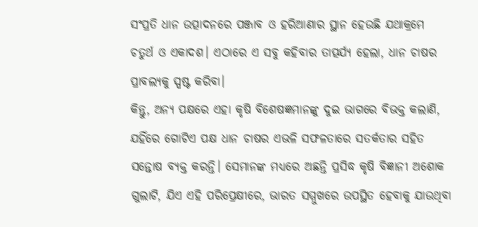ସଂପ୍ରତି ଧାନ ଉତ୍ପାଦନରେ ପଞ୍ଜାବ ଓ ହରିଆଣାର ସ୍ଥାନ ହେଉଛି ଯଥାକ୍ରମେ ଚତୁର୍ଥ ଓ ଏକାଦଶ। ଏଠାରେ ଏ ସବୁ କହିବାର ତାତ୍ପର୍ଯ୍ୟ ହେଲା, ଧାନ ଚାଷର ପ୍ରାବଲ୍ୟକୁ ସ୍ପଷ୍ଟ କରିବା।
କିନ୍ତୁ, ଅନ୍ୟ ପକ୍ଷରେ ଏହା କୃଷି ବିଶେଷଜ୍ଞମାନଙ୍କୁ ଦୁଇ ଭାଗରେ ବିଭକ୍ତ କଲାଣି, ଯହିଁରେ ଗୋଟିଏ ପକ୍ଷ ଧାନ ଚାଷର ଏଭଳି ସଫଳତାରେ ସତର୍କତାର ସହିତ ସନ୍ତୋଷ ବ୍ୟକ୍ତ କରନ୍ତି। ସେମାନଙ୍କ ମଧ୍ୟରେ ଅଛନ୍ତି ପ୍ରସିଦ୍ଧ କୃଷି ବିଜ୍ଞାନୀ ଅଶୋକ ଗୁଲାଟି, ଯିଏ ଏହି ପରିପ୍ରେକ୍ଷୀରେ, ଭାରତ ସମ୍ମୁଖରେ ଉପସ୍ଥିତ ହେବାକୁ ଯାଉଥିବା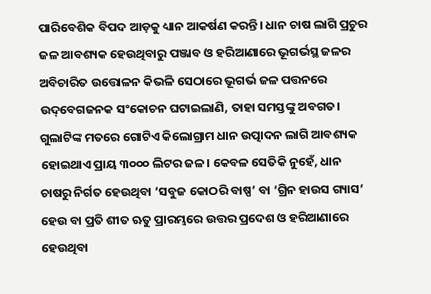ପାରିବେଶିକ ବିପଦ ଆଡ଼କୁ ଧ୍ୟାନ ଆକର୍ଷଣ କରନ୍ତି। ଧାନ ଚାଷ ଲାଗି ପ୍ରଚୁର ଜଳ ଆବଶ୍ୟକ ହେଉଥିବାରୁ ପଞ୍ଜାବ ଓ ହରିଆଣାରେ ଭୂଗର୍ଭସ୍ଥ ଜଳର ଅବିଚାରିତ ଉତ୍ତୋଳନ କିଭଳି ସେଠାରେ ଭୂଗର୍ଭ ଜଳ ପତ୍ତନରେ ଉଦ୍‌ବେଗଜନକ ସଂକୋଚନ ଘଟାଇଲାଣି, ତାହା ସମସ୍ତଙ୍କୁ ଅବଗତ। ଗୁଲାଟିଙ୍କ ମତରେ ଗୋଟିଏ କିଲୋଗ୍ରାମ ଧାନ ଉତ୍ପାଦନ ଲାଗି ଆବଶ୍ୟକ ହୋଇଥାଏ ପ୍ରାୟ ୩୦୦୦ ଲିଟର ଜଳ। କେବଳ ସେତିକି ନୁହେଁ, ଧାନ ଚାଷରୁ ନିର୍ଗତ ହେଉଥିବା ‘ସବୁଜ କୋଠରି ବାଷ୍ପ’ ବା ‘ଗ୍ରିନ ହାଉସ ଗ୍ୟାସ’ ହେଉ ବା ପ୍ରତି ଶୀତ ଋତୁ ପ୍ରାରମ୍ଭରେ ଉତ୍ତର ପ୍ରଦେଶ ଓ ହରିଆଣାରେ ହେଉଥିବା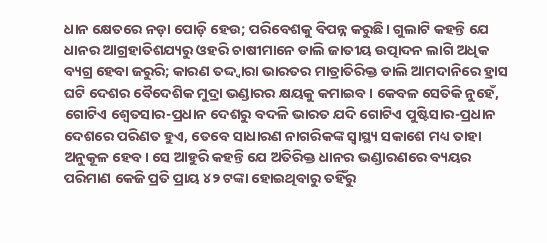ଧାନ କ୍ଷେତରେ ନଡ଼ା ପୋଡ଼ି ହେଉ; ପରିବେଶକୁ ବିପନ୍ନ କରୁଛି। ଗୁଲାଟି କହନ୍ତି ଯେ ଧାନର ଆଗ୍ରହାତିଶଯ୍ୟରୁ ଓହରି ଚାଷୀମାନେ ଡାଲି ଜାତୀୟ ଉତ୍ପାଦନ ଲାଗି ଅଧିକ ବ୍ୟଗ୍ର ହେବା ଜରୁରି; କାରଣ ତଦ୍ଦ୍ବାରା ଭାରତର ମାତ୍ରାତିରିକ୍ତ ଡାଲି ଆମଦାନିରେ ହ୍ରାସ ଘଟି ଦେଶର ବୈଦେଶିକ ମୁଦ୍ରା ଭଣ୍ଡାରର କ୍ଷୟକୁ କମାଇବ। କେବଳ ସେତିକି ନୁହେଁ, ଗୋଟିଏ ଶ୍ବେତସାର-ପ୍ରଧାନ ଦେଶରୁ ବଦଳି ଭାରତ ଯଦି ଗୋଟିଏ ପୁଷ୍ଟିସାର-ପ୍ରଧାନ ଦେଶରେ ପରିଣତ ହୁଏ, ତେବେ ସାଧାରଣ ନାଗରିକଙ୍କ ସ୍ବାସ୍ଥ୍ୟ ସକାଶେ ମଧ୍ୟ ତାହା ଅନୁକୂଳ ହେବ। ସେ ଆହୁରି କହନ୍ତି ଯେ ଅତିରିକ୍ତ ଧାନର ଭଣ୍ଡାରଣରେ ବ୍ୟୟର ପରିମାଣ କେଜି ପ୍ରତି ପ୍ରାୟ ୪୨ ଟଙ୍କା ହୋଇଥିବାରୁ ତହିଁରୁ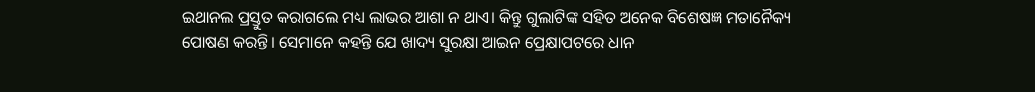ଇଥାନଲ ପ୍ରସ୍ତୁତ କରାଗଲେ ମଧ୍ୟ ଲାଭର ଆଶା ନ ଥାଏ। କିନ୍ତୁ ଗୁଲାଟିଙ୍କ ସହିତ ଅନେକ ବିଶେଷଜ୍ଞ ମତାନୈକ୍ୟ ପୋଷଣ କରନ୍ତି। ସେମାନେ କହନ୍ତି ଯେ ଖାଦ୍ୟ ସୁରକ୍ଷା ଆଇନ ପ୍ରେକ୍ଷାପଟରେ ଧାନ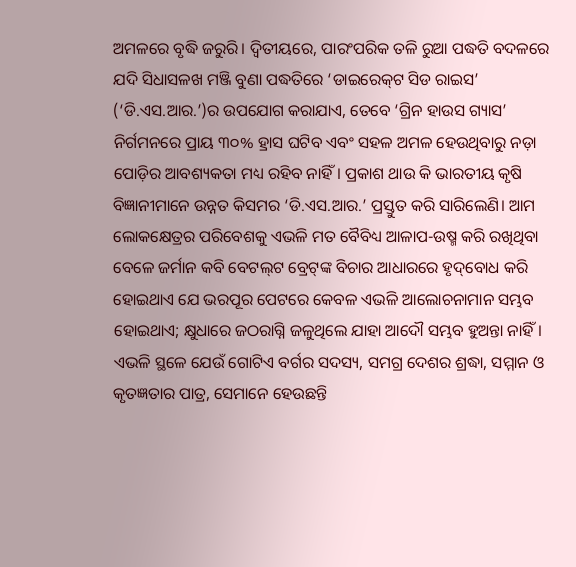ଅମଳରେ ବୃଦ୍ଧି ଜରୁରି। ଦ୍ବିତୀୟରେ, ପାରଂପରିକ ତଳି ରୁଆ ପଦ୍ଧତି ବଦଳରେ ଯଦି ସିଧାସଳଖ ମଞ୍ଜି ବୁଣା ପଦ୍ଧତିରେ ‘ଡାଇରେକ୍‌ଟ ସିଡ ରାଇସ’ (‘ଡି.ଏସ.ଆର.’)ର ଉପଯୋଗ କରାଯାଏ, ତେବେ ‘ଗ୍ରିନ ହାଉସ ଗ୍ୟାସ’ ନିର୍ଗମନରେ ପ୍ରାୟ ୩୦% ହ୍ରାସ ଘଟିବ ଏବଂ ସହଳ ଅମଳ ହେଉଥିବାରୁ ନଡ଼ା ପୋଡ଼ିର ଆବଶ୍ୟକତା ମଧ୍ୟ ରହିବ ନାହିଁ। ପ୍ରକାଶ ଥାଉ କି ଭାରତୀୟ କୃଷି ବିଜ୍ଞାନୀମାନେ ଉନ୍ନତ କିସମର ‘ଡି.ଏସ.ଆର.’ ପ୍ରସ୍ତୁତ କରି ସାରିଲେଣି। ଆମ ଲୋକକ୍ଷେତ୍ରର ପରିବେଶକୁ ଏଭଳି ମତ ବୈବିଧ୍ୟ ଆଳାପ-ଉଷ୍ମ କରି ରଖିଥିବା ବେଳେ ଜର୍ମାନ କବି ବେଟଲ୍‌ଟ ବ୍ରେଟ୍‌ଙ୍କ ବିଚାର ଆଧାରରେ ହୃଦ୍‌ବୋଧ କରି ହୋଇଥାଏ ଯେ ଭରପୂର ପେଟରେ କେବଳ ଏଭଳି ଆଲୋଚନାମାନ ସମ୍ଭବ ହୋଇଥାଏ; କ୍ଷୁଧାରେ ଜଠରାଗ୍ନି ଜଳୁଥିଲେ ଯାହା ଆଦୌ ସମ୍ଭବ ହୁଅନ୍ତା ନାହିଁ।
ଏଭଳି ସ୍ଥଳେ ଯେଉଁ ଗୋଟିଏ ବର୍ଗର ସଦସ୍ୟ, ସମଗ୍ର ଦେଶର ଶ୍ରଦ୍ଧା, ସମ୍ମାନ ଓ କୃତଜ୍ଞତାର ପାତ୍ର, ସେମାନେ ହେଉଛନ୍ତି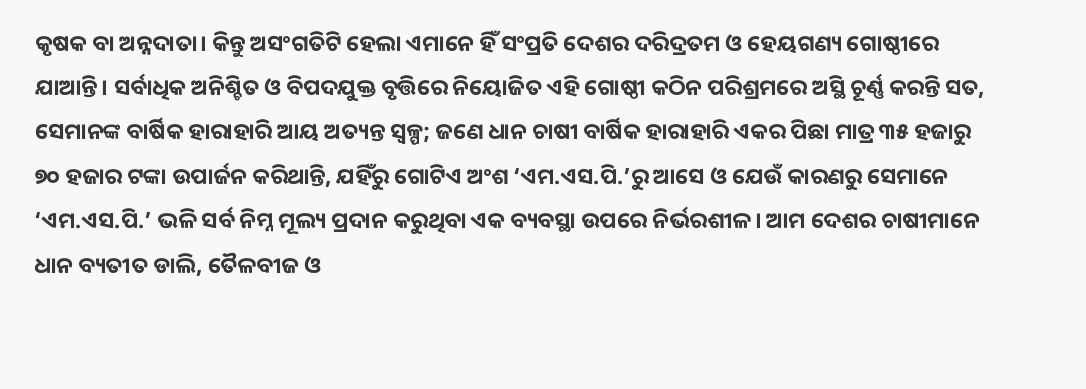କୃଷକ ବା ଅନ୍ନଦା‌ତା। କିନ୍ତୁ ଅସଂଗତିଟି ହେଲା ଏମା‌ନେ ହିଁ ସଂପ୍ରତି ଦେଶର ଦରିଦ୍ରତମ ଓ ହେୟଗଣ୍ୟ ଗୋଷ୍ଠୀରେ ଯାଆନ୍ତି। ସର୍ବାଧିକ ଅନିଶ୍ଚିତ ଓ ବିପଦଯୁକ୍ତ ବୃତ୍ତିରେ ନିୟୋଜିତ ଏହି ଗୋଷ୍ଠୀ କଠିନ ପରିଶ୍ରମରେ ଅସ୍ଥି ଚୂର୍ଣ୍ଣ କରନ୍ତି ସତ, ସେମାନଙ୍କ ବାର୍ଷିକ ହାରାହାରି ଆୟ ଅତ୍ୟନ୍ତ ସ୍ବଳ୍ପ; ଜଣେ ଧାନ ଚାଷୀ ବାର୍ଷିକ ହାରାହାରି ଏକର ପିଛା ମାତ୍ର ୩୫ ହଜାରୁ ୭୦ ହଜାର ଟଙ୍କା ଉପାର୍ଜନ କରିଥାନ୍ତି, ଯହିଁରୁ ଗୋଟିଏ ଅଂଶ ‘ଏମ.ଏସ.ପି.’ରୁ ଆସେ ଓ ଯେଉଁ କାରଣରୁ ସେମାନେ ‘ଏମ.ଏସ.ପି.’ ଭଳି ସର୍ବ ନିମ୍ନ ମୂଲ୍ୟ ପ୍ରଦାନ କରୁଥିବା ଏକ ବ୍ୟବସ୍ଥା ଉପରେ ନିର୍ଭରଶୀଳ। ଆମ ଦେଶର ଚାଷୀମାନେ ଧାନ ବ୍ୟତୀତ ଡାଲି, ତୈଳବୀଜ ଓ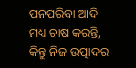ପନପରିବା ଆଦି ମଧ୍ୟ ଚାଷ କରନ୍ତି, କିନ୍ତୁ ନିଜ ଉତ୍ପାଦର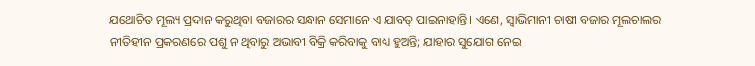ଯଥୋଚିତ ମୂଲ୍ୟ ପ୍ରଦାନ କରୁଥିବା ବଜାରର ସନ୍ଧାନ ସେମାନେ ଏ ଯାବତ୍‌ ପାଇନାହାନ୍ତି। ଏଣେ, ସ୍ବାଭିମାନୀ ଚାଷୀ ବଜାର ମୂଲଚାଲର ନୀତିହୀନ ପ୍ରକରଣରେ ପଶୁ ନ ଥିବାରୁ ଅଭାବୀ ବିକ୍ରି କରିବାକୁ ବାଧ୍ୟ ହୁଅନ୍ତି; ଯାହାର ସୁଯୋଗ ନେଇ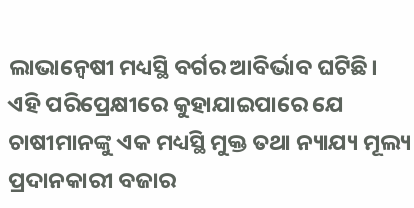ଲାଭାନ୍ବେଷୀ ମଧ୍ୟସ୍ଥି ବର୍ଗର ଆବିର୍ଭାବ ଘଟିଛି। ଏହି ପରିପ୍ରେକ୍ଷୀରେ କୁହାଯାଇପାରେ ଯେ ଚାଷୀମାନଙ୍କୁ ଏକ ମଧ୍ୟସ୍ଥି ମୁକ୍ତ ତଥା ନ୍ୟାଯ୍ୟ ମୂଲ୍ୟ ପ୍ରଦାନକାରୀ ବଜାର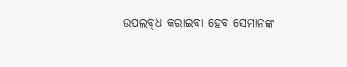ଉପଲବ୍‌ଧ କରାଇବା ହେବ ସେମାନଙ୍କ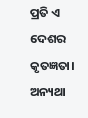ପ୍ରତି ଏ ଦେଶର କୃତଜ୍ଞତା। ଅନ୍ୟଥା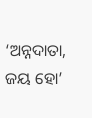‘ଅନ୍ନଦାତା, ଜୟ ହୋ’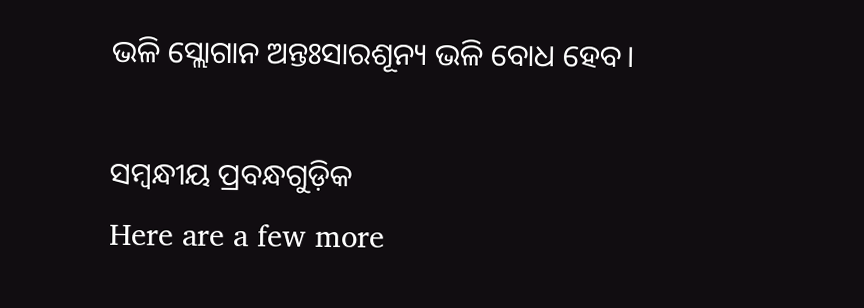ଭଳି ସ୍ଲୋଗାନ ଅନ୍ତଃସାରଶୂନ୍ୟ ଭଳି ବୋଧ ହେବ।

ସମ୍ବନ୍ଧୀୟ ପ୍ରବନ୍ଧଗୁଡ଼ିକ
Here are a few more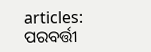articles:
ପରବର୍ତ୍ତୀ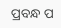ପ୍ରବନ୍ଧ ପ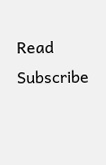Read
Subscribe